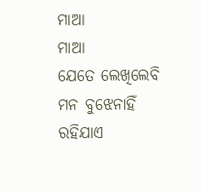ମାଆ
ମାଆ
ଯେତେ ଲେଖିଲେବି ମନ ବୁଝେନାହିଁ
ରହିଯାଏ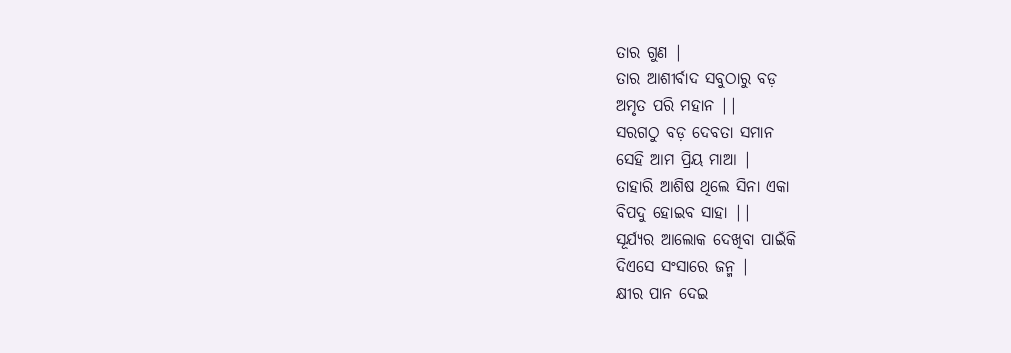ତାର ଗୁଣ |
ତାର ଆଶୀର୍ବାଦ ସବୁଠାରୁ ବଡ଼
ଅମୃତ ପରି ମହାନ ||
ସରଗଠୁ ବଡ଼ ଦେବତା ସମାନ
ସେହି ଆମ ପ୍ରିୟ ମାଆ |
ତାହାରି ଆଶିଷ ଥିଲେ ସିନା ଏକା
ବିପଦୁ ହୋଇବ ସାହା ||
ସୂର୍ଯ୍ୟର ଆଲୋକ ଦେଖିବା ପାଇଁକି
ଦିଏସେ ସଂସାରେ ଜନ୍ମ |
କ୍ଷୀର ପାନ ଦେଇ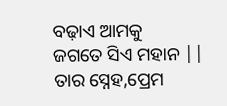ବଢ଼ାଏ ଆମକୁ
ଜଗତେ ସିଏ ମହାନ ||
ତାର ସ୍ନେହ,ପ୍ରେମ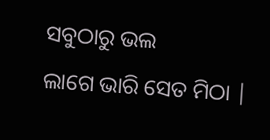ସବୁଠାରୁ ଭଲ
ଲାଗେ ଭାରି ସେତ ମିଠା |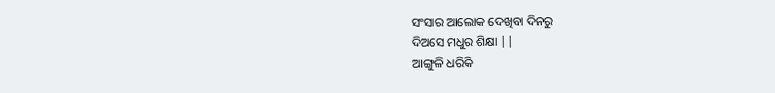ସଂସାର ଆଲୋକ ଦେଖିବା ଦିନରୁ
ଦିଅସେ ମଧୁର ଶିକ୍ଷା ||
ଆଙ୍ଗୁଳି ଧରିକି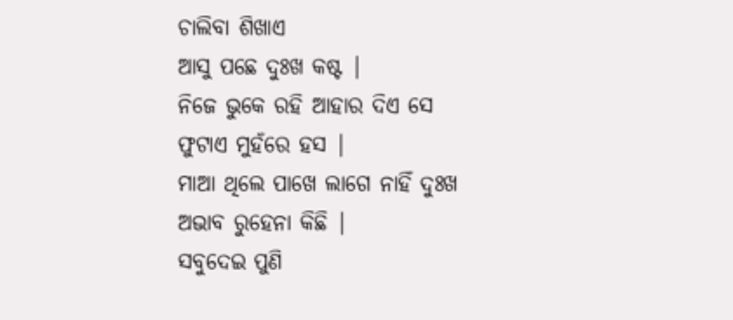ଚାଲିବା ଶିଖାଏ
ଆସୁ ପଛେ ଦୁଃଖ କଷ୍ଟ |
ନିଜେ ଭୁକେ ରହି ଆହାର ଦିଏ ସେ
ଫୁଟାଏ ମୁହଁରେ ହସ |
ମାଆ ଥିଲେ ପାଖେ ଲାଗେ ନାହିଁ ଦୁଃଖ
ଅଭାବ ରୁହେନା କିଛି |
ସବୁଦେଇ ପୁଣି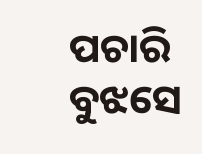ପଚାରି ବୁଝସେ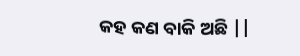କହ କଣ ବାକି ଅଛି ||